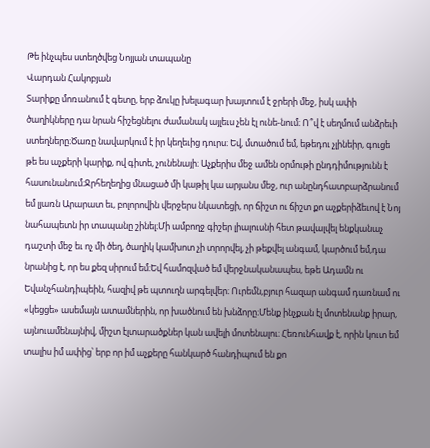Թե ինչպես ստեղծվեց Նոյյան տապանը
Վարդան Հակոբյան
Տարիքը մոռանում է գետը, երբ ձուկը խելագար խայտում է ջրերի մեջ, իսկ ափի ծաղիկները դա նրան հիշեցնելու ժամանակ այլեւս չեն էլ ունե-նում։ Ո՞վ է սեղմում անձրեւի ստեղները։Ծառը նավարկում է իր կեղեւից դուրս։ Եվ, մտածում եմ, եթեդու չլինեիր, գուցե թե ես աչքերի կարիք, ով գիտե, չունենայի։ Աչքերիս մեջ ամեն օրմութի ընդդիմությունն է հասունանում։Ջրհեղեղից մնացած մի կաթիլ կա արյանս մեջ, ուր անընդհատբարձրանում եմ լյառն Արարատ եւ, բոլորովին վերջերս նկատեցի, որ ճիշտ ու ճիշտ քո աչքերիձեւով է Նոյ նահապետն իր տապանը շինել։Մի ամբողջ գիշեր լիալուսնի հետ թավալվել ենքկանաչ դաշտի մեջ եւ ոչ մի ծեղ, ծաղիկ կամխոտ չի տրորվել, չի թեքվել անգամ, կարծում եմ,դա նրանից է, որ ես քեզ սիրում եմ։Եվ համոզված եմ վերջնականապես, եթե Ադամն ու Եվանչհանդիպեին, հազիվ թե պտուղն արգելվեր։ Ուրեմն,բյուր հազար անգամ դառնամ ու «կեցցե» ասեմայն ատամներին, որ խածնում են խնձորը։Մենք ինչքան էլ մոտենանք իրար, այնուամենայնիվ, միշտ էլտարածքներ կան ավելի մոտենալու։ Հեռունհավք է, որին կուտ եմ տալիս իմ ափից՝ երբ որ իմ աչքերը հանկարծ հանդիպում են քո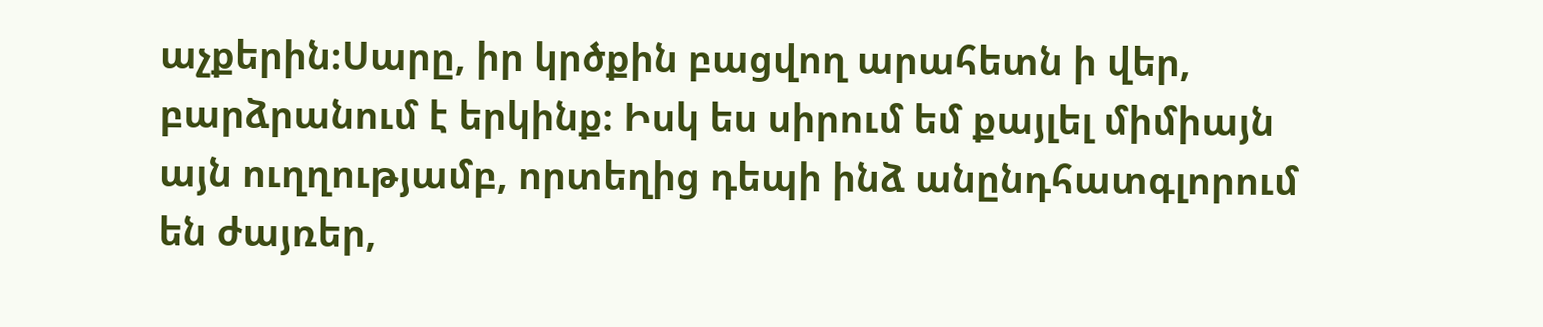աչքերին։Սարը, իր կրծքին բացվող արահետն ի վեր, բարձրանում է երկինք։ Իսկ ես սիրում եմ քայլել միմիայն այն ուղղությամբ, որտեղից դեպի ինձ անընդհատգլորում են ժայռեր,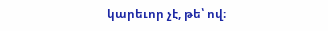կարեւոր չէ, թե՝ ով։